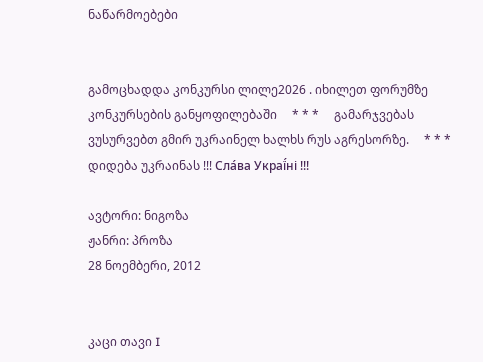ნაწარმოებები


გამოცხადდა კონკურსი ლილე2026 . იხილეთ ფორუმზე კონკურსების განყოფილებაში     * * *     გამარჯვებას ვუსურვებთ გმირ უკრაინელ ხალხს რუს აგრესორზე.     * * *     დიდება უკრაინას !!! Сла́ва Украї́ні !!!

ავტორი: ნიგოზა
ჟანრი: პროზა
28 ნოემბერი, 2012


კაცი თავი I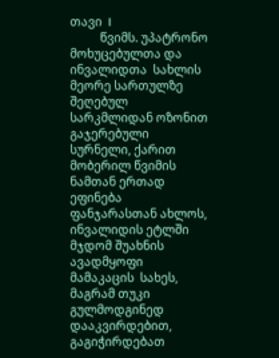თავი  I
          წვიმს. უპატრონო მოხუცებულთა და ინვალიდთა  სახლის მეორე სართულზე შეღებულ სარკმლიდან ოზონით გაჯერებული სურნელი, ქარით მობერილ წვიმის ნამთან ერთად ეფინება ფანჯარასთან ახლოს, ინვალიდის ეტლში მჯდომ შუახნის ავადმყოფი მამაკაცის  სახეს, მაგრამ თუკი გულმოდგინედ დააკვირდებით, გაგიჭირდებათ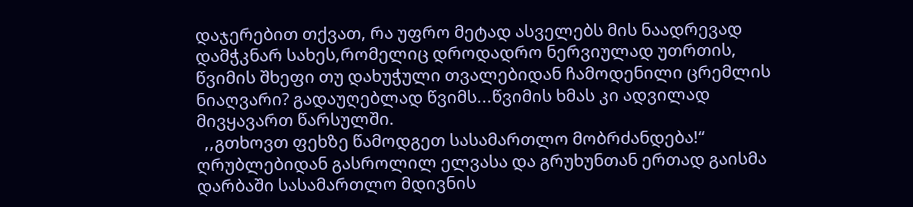დაჯერებით თქვათ, რა უფრო მეტად ასველებს მის ნაადრევად დამჭკნარ სახეს,რომელიც დროდადრო ნერვიულად უთრთის, წვიმის შხეფი თუ დახუჭული თვალებიდან ჩამოდენილი ცრემლის ნიაღვარი? გადაუღებლად წვიმს...წვიმის ხმას კი ადვილად მივყავართ წარსულში.
  ,,გთხოვთ ფეხზე წამოდგეთ სასამართლო მობრძანდება!“ ღრუბლებიდან გასროლილ ელვასა და გრუხუნთან ერთად გაისმა დარბაში სასამართლო მდივნის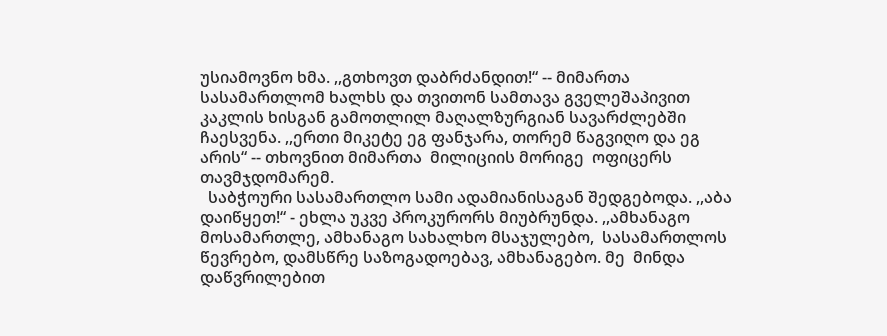უსიამოვნო ხმა. ,,გთხოვთ დაბრძანდით!“ -- მიმართა სასამართლომ ხალხს და თვითონ სამთავა გველეშაპივით კაკლის ხისგან გამოთლილ მაღალზურგიან სავარძლებში ჩაესვენა. ,,ერთი მიკეტე ეგ ფანჯარა, თორემ წაგვიღო და ეგ არის“ -- თხოვნით მიმართა  მილიციის მორიგე  ოფიცერს თავმჯდომარემ.
  საბჭოური სასამართლო სამი ადამიანისაგან შედგებოდა. ,,აბა დაიწყეთ!“ - ეხლა უკვე პროკურორს მიუბრუნდა. ,,ამხანაგო მოსამართლე, ამხანაგო სახალხო მსაჯულებო,  სასამართლოს წევრებო, დამსწრე საზოგადოებავ, ამხანაგებო. მე  მინდა დაწვრილებით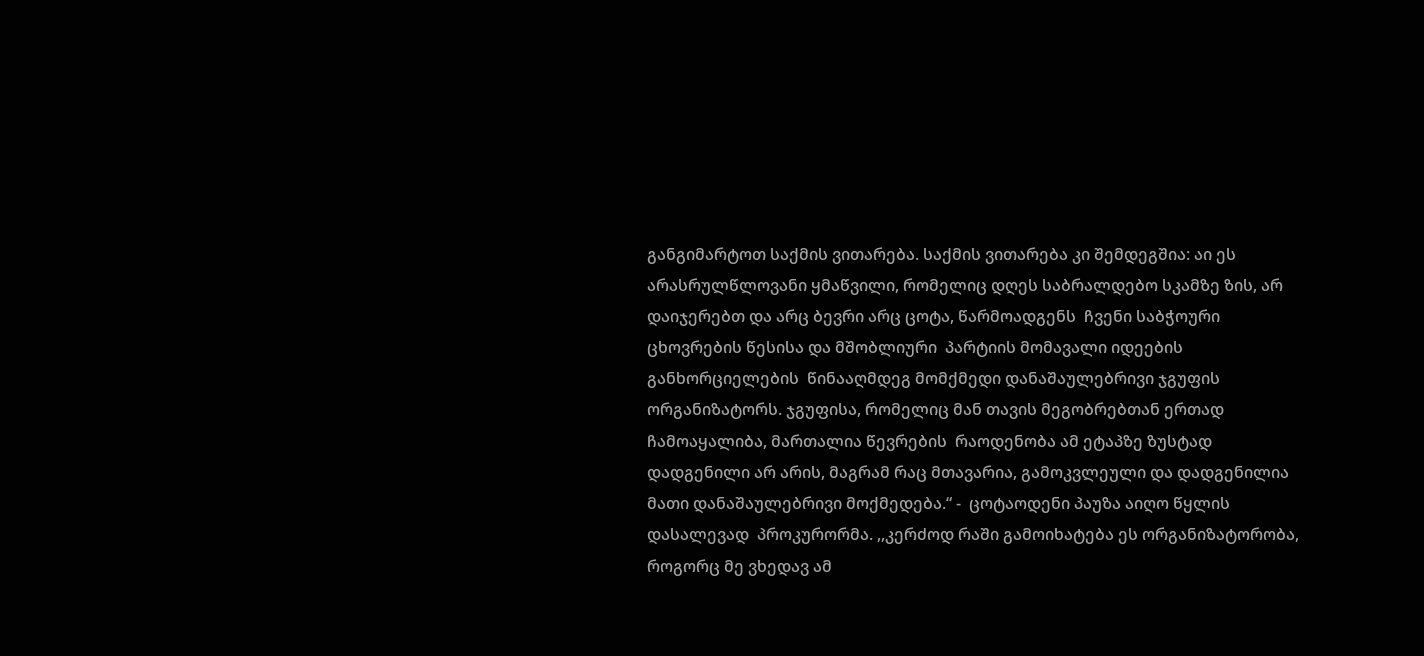განგიმარტოთ საქმის ვითარება. საქმის ვითარება კი შემდეგშია: აი ეს არასრულწლოვანი ყმაწვილი, რომელიც დღეს საბრალდებო სკამზე ზის, არ დაიჯერებთ და არც ბევრი არც ცოტა, წარმოადგენს  ჩვენი საბჭოური ცხოვრების წესისა და მშობლიური  პარტიის მომავალი იდეების განხორციელების  წინააღმდეგ მომქმედი დანაშაულებრივი ჯგუფის ორგანიზატორს. ჯგუფისა, რომელიც მან თავის მეგობრებთან ერთად ჩამოაყალიბა, მართალია წევრების  რაოდენობა ამ ეტაპზე ზუსტად დადგენილი არ არის, მაგრამ რაც მთავარია, გამოკვლეული და დადგენილია მათი დანაშაულებრივი მოქმედება.“ -  ცოტაოდენი პაუზა აიღო წყლის დასალევად  პროკურორმა. ,,კერძოდ რაში გამოიხატება ეს ორგანიზატორობა, როგორც მე ვხედავ ამ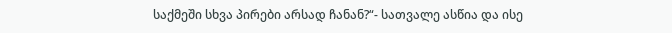საქმეში სხვა პირები არსად ჩანან?“- სათვალე ასწია და ისე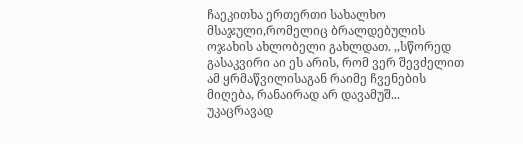ჩაეკითხა ერთერთი სახალხო მსაჯული,რომელიც ბრალდებულის ოჯახის ახლობელი გახლდათ. ,,სწორედ გასაკვირი აი ეს არის, რომ ვერ შევძელით ამ ყრმაწვილისაგან რაიმე ჩვენების მიღება, რანაირად არ დავამუშ... უკაცრავად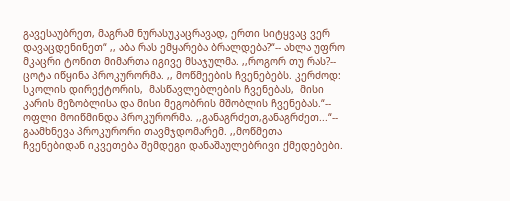გავესაუბრეთ, მაგრამ ნურასუკაცრავად, ერთი სიტყვაც ვერ დავაცდენინეთ“ ,, აბა რას ემყარება ბრალდება?“-- ახლა უფრო მკაცრი ტონით მიმართა იგივე მსაჯულმა. ,,როგორ თუ რას?-- ცოტა იწყინა პროკურორმა. ,, მოწმეების ჩვენებებს. კერძოდ: სკოლის დირექტორის,  მასწავლებლების ჩვენებას,  მისი კარის მეზობლისა და მისი მეგობრის მშობლის ჩვენებას.“-- ოფლი მოიწმინდა პროკურორმა. ,,განაგრძეთ,განაგრძეთ...“-- გაამხნევა პროკურორი თავმჯდომარემ. ,,მოწმეთა ჩვენებიდან იკვეთება შემდეგი დანაშაულებრივი ქმედებები.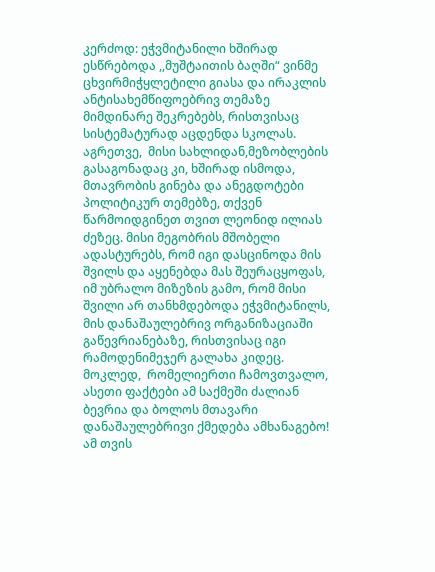კერძოდ: ეჭვმიტანილი ხშირად ესწრებოდა ,,მუშტაითის ბაღში“ ვინმე ცხვირმიჭყლეტილი გიასა და ირაკლის ანტისახემწიფოებრივ თემაზე მიმდინარე შეკრებებს, რისთვისაც სისტემატურად აცდენდა სკოლას. აგრეთვე,  მისი სახლიდან,მეზობლების გასაგონადაც კი, ხშირად ისმოდა, მთავრობის გინება და ანეგდოტები პოლიტიკურ თემებზე, თქვენ წარმოიდგინეთ თვით ლეონიდ ილიას ძეზეც. მისი მეგობრის მშობელი ადასტურებს, რომ იგი დასცინოდა მის შვილს და აყენებდა მას შეურაცყოფას, იმ უბრალო მიზეზის გამო, რომ მისი შვილი არ თანხმდებოდა ეჭვმიტანილს, მის დანაშაულებრივ ორგანიზაციაში გაწევრიანებაზე, რისთვისაც იგი რამოდენიმეჯერ გალახა კიდეც.  მოკლედ,  რომელიერთი ჩამოვთვალო, ასეთი ფაქტები ამ საქმეში ძალიან ბევრია და ბოლოს მთავარი დანაშაულებრივი ქმედება ამხანაგებო! ამ თვის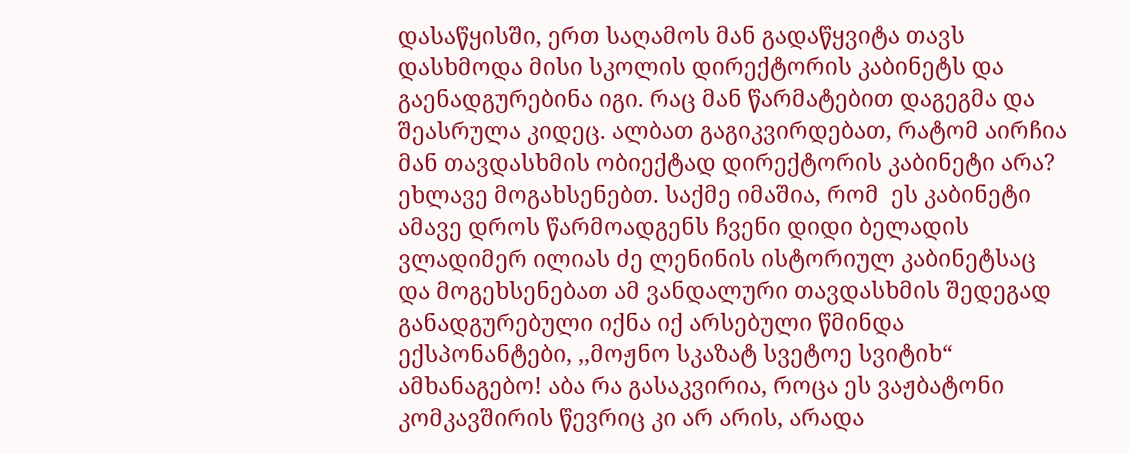დასაწყისში, ერთ საღამოს მან გადაწყვიტა თავს დასხმოდა მისი სკოლის დირექტორის კაბინეტს და გაენადგურებინა იგი. რაც მან წარმატებით დაგეგმა და შეასრულა კიდეც. ალბათ გაგიკვირდებათ, რატომ აირჩია მან თავდასხმის ობიექტად დირექტორის კაბინეტი არა? ეხლავე მოგახსენებთ. საქმე იმაშია, რომ  ეს კაბინეტი ამავე დროს წარმოადგენს ჩვენი დიდი ბელადის ვლადიმერ ილიას ძე ლენინის ისტორიულ კაბინეტსაც და მოგეხსენებათ ამ ვანდალური თავდასხმის შედეგად განადგურებული იქნა იქ არსებული წმინდა ექსპონანტები, ,,მოჟნო სკაზატ სვეტოე სვიტიხ“ ამხანაგებო! აბა რა გასაკვირია, როცა ეს ვაჟბატონი კომკავშირის წევრიც კი არ არის, არადა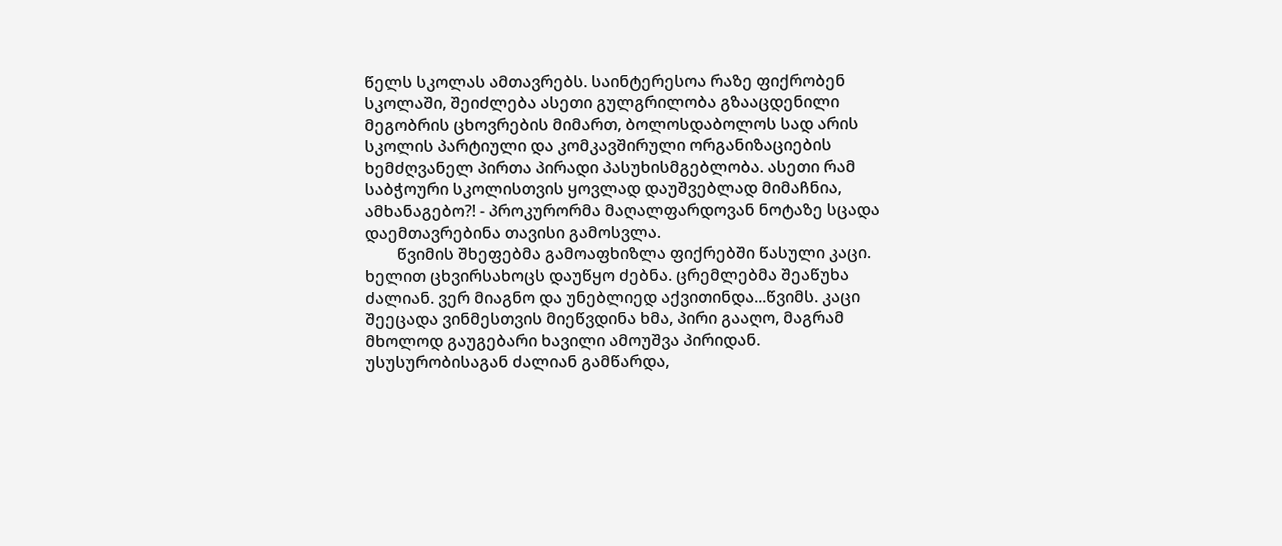წელს სკოლას ამთავრებს. საინტერესოა რაზე ფიქრობენ სკოლაში, შეიძლება ასეთი გულგრილობა გზააცდენილი მეგობრის ცხოვრების მიმართ, ბოლოსდაბოლოს სად არის სკოლის პარტიული და კომკავშირული ორგანიზაციების ხემძღვანელ პირთა პირადი პასუხისმგებლობა. ასეთი რამ საბჭოური სკოლისთვის ყოვლად დაუშვებლად მიმაჩნია, ამხანაგებო?! - პროკურორმა მაღალფარდოვან ნოტაზე სცადა დაემთავრებინა თავისი გამოსვლა.
        წვიმის შხეფებმა გამოაფხიზლა ფიქრებში წასული კაცი. ხელით ცხვირსახოცს დაუწყო ძებნა. ცრემლებმა შეაწუხა ძალიან. ვერ მიაგნო და უნებლიედ აქვითინდა...წვიმს. კაცი შეეცადა ვინმესთვის მიეწვდინა ხმა, პირი გააღო, მაგრამ მხოლოდ გაუგებარი ხავილი ამოუშვა პირიდან. უსუსურობისაგან ძალიან გამწარდა,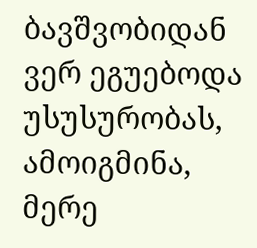ბავშვობიდან ვერ ეგუებოდა უსუსურობას, ამოიგმინა, მერე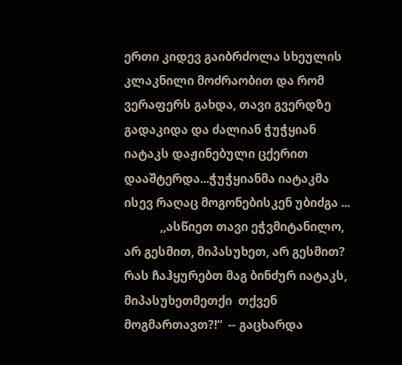ერთი კიდევ გაიბრძოლა სხეულის კლაკნილი მოძრაობით და რომ ვერაფერს გახდა, თავი გვერდზე გადაკიდა და ძალიან ჭუჭყიან იატაკს დაჟინებული ცქერით დააშტერდა...ჭუჭყიანმა იატაკმა  ისევ რაღაც მოგონებისკენ უბიძგა ...
            ,,ასწიეთ თავი ეჭვმიტანილო, არ გესმით, მიპასუხეთ, არ გესმით? რას ჩაჰყურებთ მაგ ბინძურ იატაკს, მიპასუხეთმეთქი  თქვენ მოგმართავთ?!“  -- გაცხარდა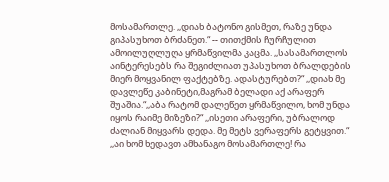მოსამართლე. ,,დიახ ბატონო გისმეთ, რაზე უნდა გიპასუხოთ ბრძანეთ.“ -- თითქმის ჩურჩულით ამოილუღლუღა ყრმაწვილმა კაცმა. ,,სასამართლოს აინტერესებს რა შეგიძლიათ უპასუხოთ ბრალდების მიერ მოყვანილ ფაქტებზე. ადასტურებთ?“ ,,დიახ მე დავლეწე კაბინეტი,მაგრამ ბელადი აქ არაფერ შუაშია.“,,აბა რატომ დალეწეთ ყრმაწვილო, ხომ უნდა იყოს რაიმე მიზეზი?“ ,,ისეთი არაფერი, უბრალოდ ძალიან მიყვარს დედა. მე მეტს ვერაფერს გეტყვით.“ ,,აი ხომ ხედავთ ამხანაგო მოსამართლე! რა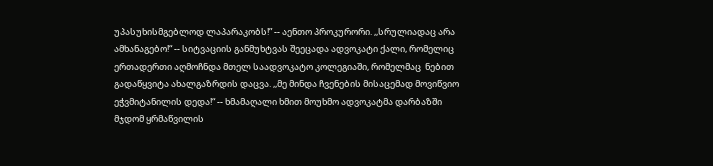უპასუხისმგებლოდ ლაპარაკობს!” -- აენთო პროკურორი. ,,სრულიადაც არა ამხანაგებო!“ -- სიტვაციის განმუხტვას შეეცადა ადვოკატი ქალი, რომელიც ერთადერთი აღმოჩნდა მთელ საადვოკატო კოლეგიაში, რომელმაც  ნებით გადაწყვიტა ახალგაზრდის დაცვა. ,,მე მინდა ჩვენების მისაცემად მოვიწვიო ეჭვმიტანილის დედა!“ -- ხმამაღალი ხმით მოუხმო ადვოკატმა დარბაზში მჯდომ ყრმაწვილის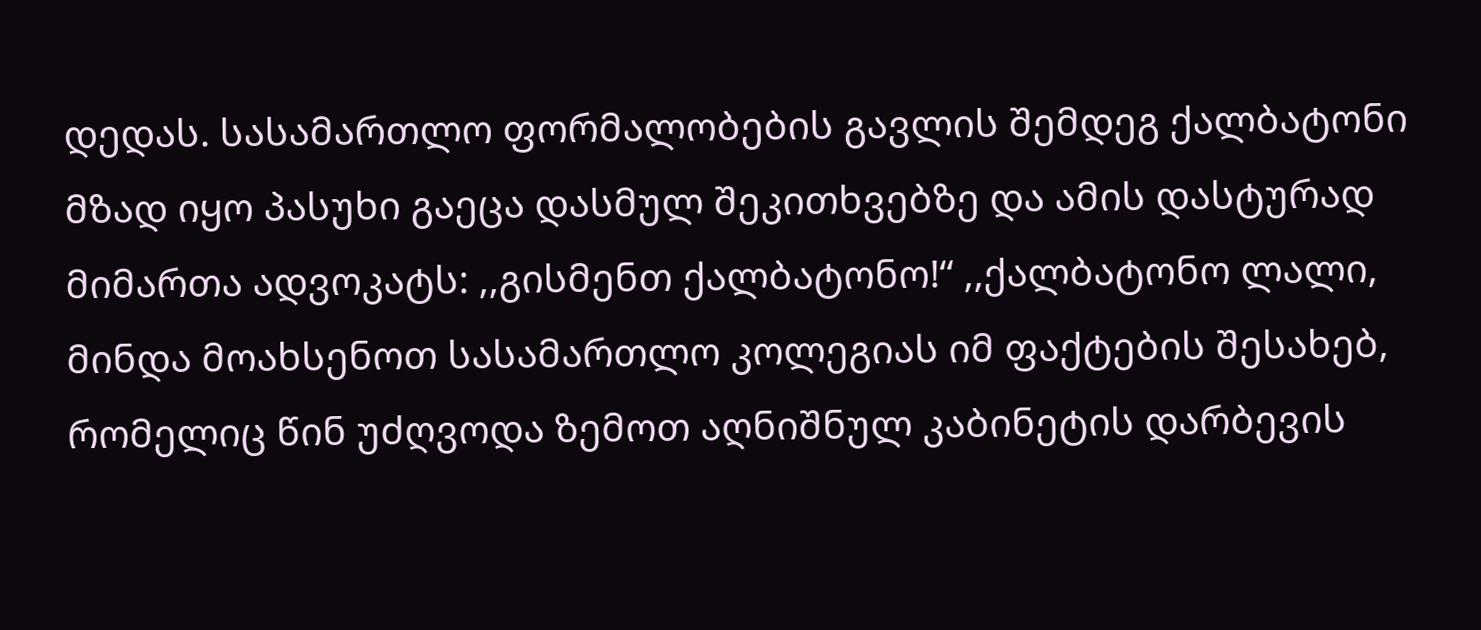დედას. სასამართლო ფორმალობების გავლის შემდეგ ქალბატონი მზად იყო პასუხი გაეცა დასმულ შეკითხვებზე და ამის დასტურად მიმართა ადვოკატს: ,,გისმენთ ქალბატონო!“ ,,ქალბატონო ლალი, მინდა მოახსენოთ სასამართლო კოლეგიას იმ ფაქტების შესახებ, რომელიც წინ უძღვოდა ზემოთ აღნიშნულ კაბინეტის დარბევის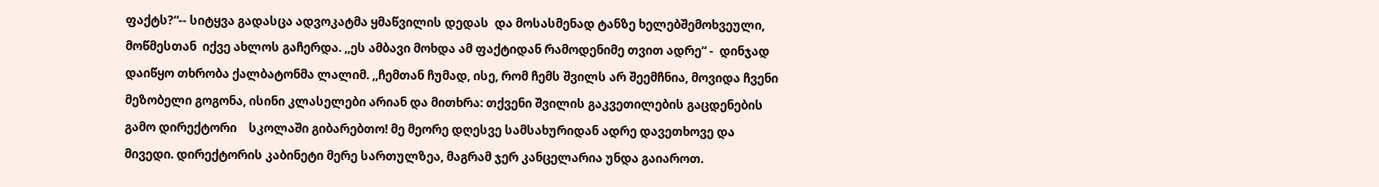ფაქტს?“-- სიტყვა გადასცა ადვოკატმა ყმაწვილის დედას  და მოსასმენად ტანზე ხელებშემოხვეული, მოწმესთან  იქვე ახლოს გაჩერდა. ,,ეს ამბავი მოხდა ამ ფაქტიდან რამოდენიმე თვით ადრე“ -  დინჯად დაიწყო თხრობა ქალბატონმა ლალიმ. ,,ჩემთან ჩუმად, ისე, რომ ჩემს შვილს არ შეემჩნია, მოვიდა ჩვენი მეზობელი გოგონა, ისინი კლასელები არიან და მითხრა: თქვენი შვილის გაკვეთილების გაცდენების გამო დირექტორი    სკოლაში გიბარებთო! მე მეორე დღესვე სამსახურიდან ადრე დავეთხოვე და მივედი. დირექტორის კაბინეტი მერე სართულზეა, მაგრამ ჯერ კანცელარია უნდა გაიაროთ.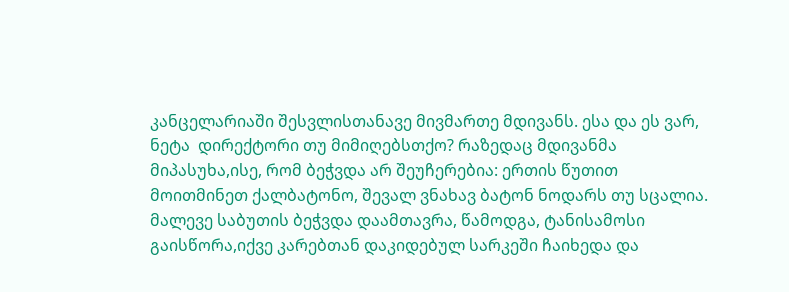კანცელარიაში შესვლისთანავე მივმართე მდივანს. ესა და ეს ვარ, ნეტა  დირექტორი თუ მიმიღებსთქო? რაზედაც მდივანმა მიპასუხა,ისე, რომ ბეჭვდა არ შეუჩერებია: ერთის წუთით მოითმინეთ ქალბატონო, შევალ ვნახავ ბატონ ნოდარს თუ სცალია. მალევე საბუთის ბეჭვდა დაამთავრა, წამოდგა, ტანისამოსი გაისწორა,იქვე კარებთან დაკიდებულ სარკეში ჩაიხედა და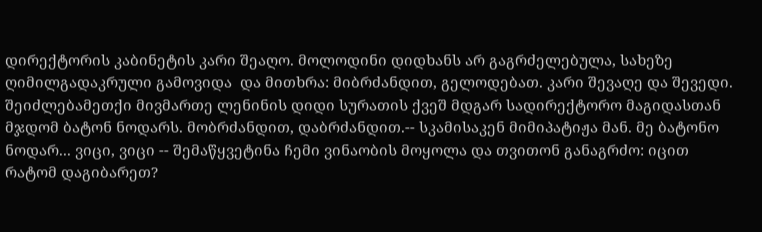დირექტორის კაბინეტის კარი შეაღო. მოლოდინი დიდხანს არ გაგრძელებულა, სახეზე ღიმილგადაკრული გამოვიდა  და მითხრა: მიბრძანდით, გელოდებათ. კარი შევაღე და შევედი. შეიძლებამეთქი მივმართე ლენინის დიდი სურათის ქვეშ მდგარ სადირექტორო მაგიდასთან მჯდომ ბატონ ნოდარს. მობრძანდით, დაბრძანდით.-- სკამისაკენ მიმიპატიჟა მან. მე ბატონო ნოდარ... ვიცი, ვიცი -- შემაწყვეტინა ჩემი ვინაობის მოყოლა და თვითონ განაგრძო: იცით რატომ დაგიბარეთ?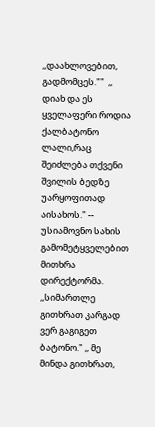,,დაახლოვებით, გადმომცეს.""  ,, დიახ და ეს ყველაფერი როდია ქალბატონო ლალი,რაც შეიძლება თქვენი შვილის ბედზე უარყოფითად აისახოს." -- უსიამოვნო სახის გამომეტყველებით მითხრა დირექტორმა.  ,,სიმართლე გითხრათ კარგად ვერ გაგიგეთ ბატონო." ,, მე მინდა გითხრათ,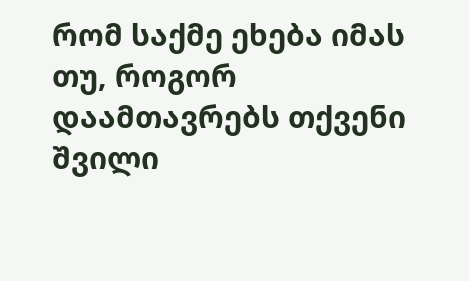რომ საქმე ეხება იმას თუ, როგორ დაამთავრებს თქვენი შვილი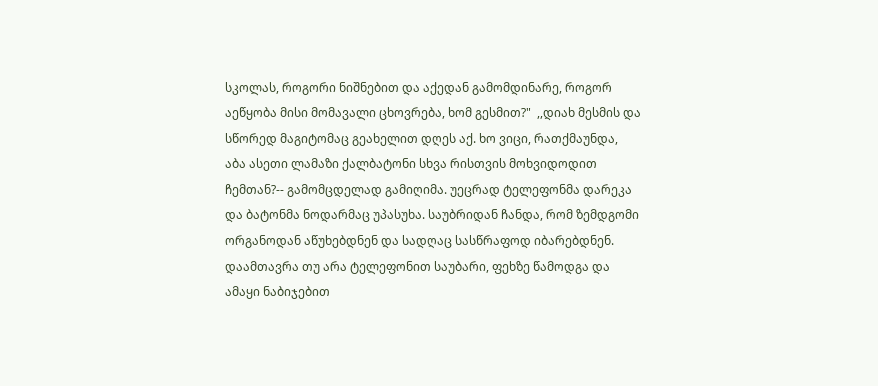სკოლას, როგორი ნიშნებით და აქედან გამომდინარე, როგორ აეწყობა მისი მომავალი ცხოვრება, ხომ გესმით?"  ,,დიახ მესმის და სწორედ მაგიტომაც გეახელით დღეს აქ. ხო ვიცი, რათქმაუნდა,  აბა ასეთი ლამაზი ქალბატონი სხვა რისთვის მოხვიდოდით ჩემთან?-- გამომცდელად გამიღიმა. უეცრად ტელეფონმა დარეკა და ბატონმა ნოდარმაც უპასუხა. საუბრიდან ჩანდა, რომ ზემდგომი ორგანოდან აწუხებდნენ და სადღაც სასწრაფოდ იბარებდნენ. დაამთავრა თუ არა ტელეფონით საუბარი, ფეხზე წამოდგა და ამაყი ნაბიჯებით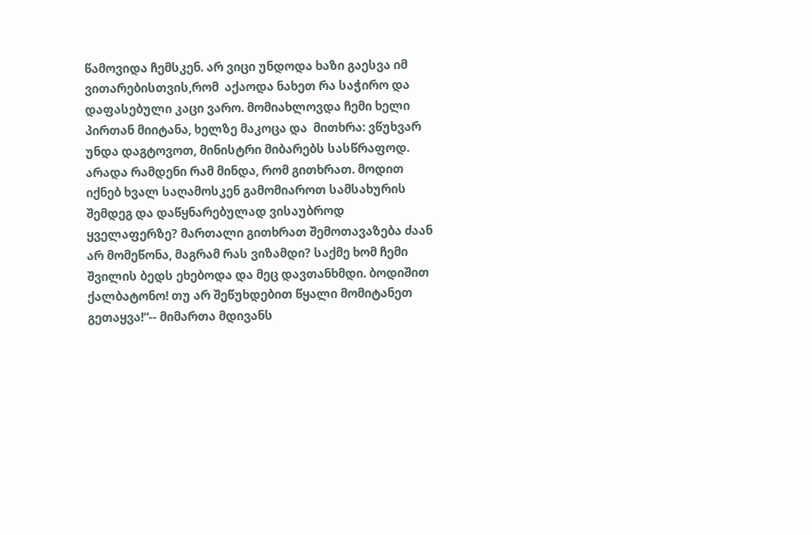წამოვიდა ჩემსკენ. არ ვიცი უნდოდა ხაზი გაესვა იმ ვითარებისთვის,რომ  აქაოდა ნახეთ რა საჭირო და დაფასებული კაცი ვარო. მომიახლოვდა ჩემი ხელი პირთან მიიტანა, ხელზე მაკოცა და  მითხრა: ვწუხვარ უნდა დაგტოვოთ, მინისტრი მიბარებს სასწრაფოდ. არადა რამდენი რამ მინდა, რომ გითხრათ. მოდით იქნებ ხვალ საღამოსკენ გამომიაროთ სამსახურის შემდეგ და დაწყნარებულად ვისაუბროდ ყველაფერზე? მართალი გითხრათ შემოთავაზება ძაან არ მომეწონა, მაგრამ რას ვიზამდი? საქმე ხომ ჩემი შვილის ბედს ეხებოდა და მეც დავთანხმდი. ბოდიშით  ქალბატონო! თუ არ შეწუხდებით წყალი მომიტანეთ გეთაყვა!“-- მიმართა მდივანს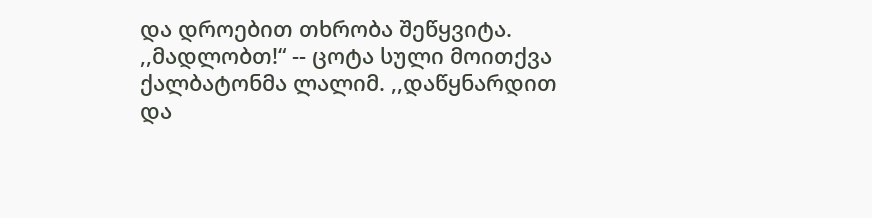და დროებით თხრობა შეწყვიტა. ,,მადლობთ!“ -- ცოტა სული მოითქვა ქალბატონმა ლალიმ. ,,დაწყნარდით და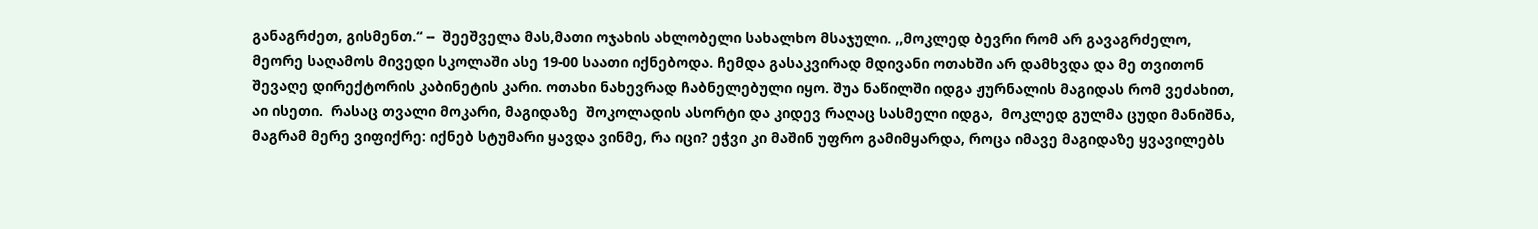განაგრძეთ, გისმენთ.“ --  შეეშველა მას,მათი ოჯახის ახლობელი სახალხო მსაჯული. ,,მოკლედ ბევრი რომ არ გავაგრძელო, მეორე საღამოს მივედი სკოლაში ასე 19-00 საათი იქნებოდა. ჩემდა გასაკვირად მდივანი ოთახში არ დამხვდა და მე თვითონ შევაღე დირექტორის კაბინეტის კარი. ოთახი ნახევრად ჩაბნელებული იყო. შუა ნაწილში იდგა ჟურნალის მაგიდას რომ ვეძახით, აი ისეთი.  რასაც თვალი მოკარი, მაგიდაზე  შოკოლადის ასორტი და კიდევ რაღაც სასმელი იდგა,  მოკლედ გულმა ცუდი მანიშნა, მაგრამ მერე ვიფიქრე: იქნებ სტუმარი ყავდა ვინმე, რა იცი? ეჭვი კი მაშინ უფრო გამიმყარდა, როცა იმავე მაგიდაზე ყვავილებს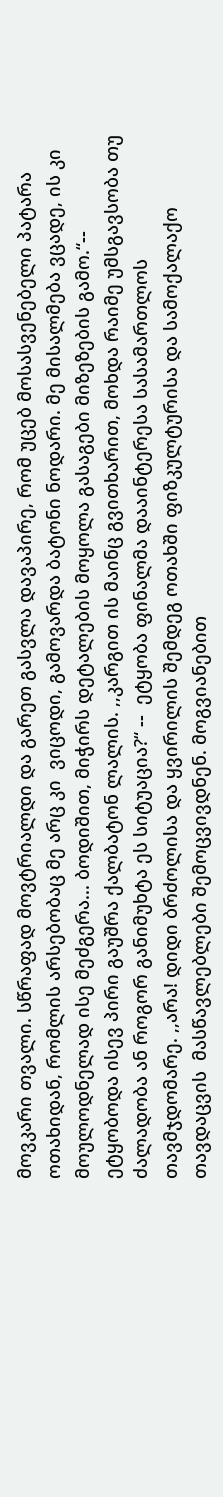მოვკარი თვალი. სწრაფად მოვტრიალდი და გარეთ გასვლა დავაპირე, რომ უცებ მოსასვენებელი პატარა ოთახიდან, რომლის არსებობაც მე არც კი  ვიცოდი, გამოვარდა ბატონი ნოდარი. მე მისალმება ვცადე, ის კი მოულოდნელად ისე მეძგერა... ბოდიშით, მიჭირს დეტალების მოყოლა გასაგები მიზეზების გამო.“-- ეტყობოდა ისევ პირი გაუშრა ქალბატონ ლალის. ,,კარგით ის მაინც გვითხარით, მოხდა რაიმე უმსგავსობა თუ ძალადობა ან როგორ განიმუხტა ეს სიტუაცია?“ --  ეტყობა ფინალმა დააინტერესა სასამართლოს თავმჯდომარე. ,,არა! დიდი ბრძოლისა და ყვირილის შემდეგ ოთახში ფიზკულტურისა და სამოქალაქო თავდაცვის  მასწავლებლები შემოცვივდნენ. მოგვიანებით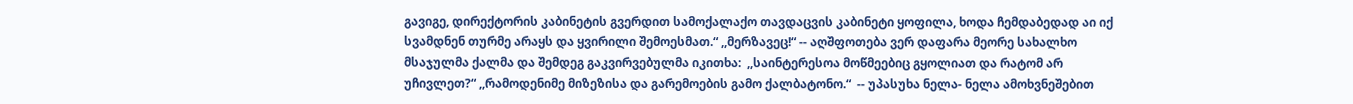გავიგე, დირექტორის კაბინეტის გვერდით სამოქალაქო თავდაცვის კაბინეტი ყოფილა, ხოდა ჩემდაბედად აი იქ  სვამდნენ თურმე არაყს და ყვირილი შემოესმათ.“ ,,მერზავეც!“ -- აღშფოთება ვერ დაფარა მეორე სახალხო მსაჯულმა ქალმა და შემდეგ გაკვირვებულმა იკითხა:  ,,საინტერესოა მოწმეებიც გყოლიათ და რატომ არ უჩივლეთ?“ ,,რამოდენიმე მიზეზისა და გარემოების გამო ქალბატონო.“  -- უპასუხა ნელა- ნელა ამოხვნეშებით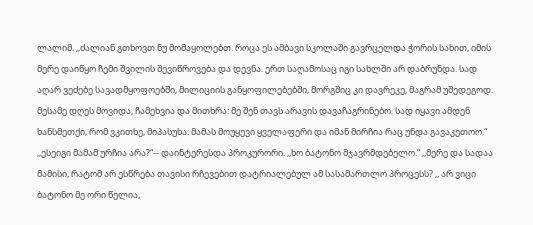ლალიმ. ,,ძალიან გთხოვთ ნუ მომაყოლებთ. როცა ეს ამბავი სკოლაში გავრცელდა ჭორის სახით, იმის მერე დაიწყო ჩემი შვილის შევიწროვება და დევნა. ერთ საღამოსაც იგი სახლში არ დაბრუნდა. სად აღარ ვეძებე სავადმყოფოებში, მილიციის განყოფილებებში, მორგშიც კი დავრეკე, მაგრამ უშედეგოდ. მესამე დღეს მოვიდა, ჩამეხვია და მითხრა: მე შენ თავს არავის დავაჩაგრინებო. სად იყავი ამდენ ხანსმეთქი, რომ ვკითხე, მიპასუხა: მამას მოუყევი ყველაფერი და იმან მირჩია რაც უნდა გავაკეთოო.“  ,,ესეიგი მამამ ურჩია არა?“-- დაინტერესდა პროკურორი. ,,ხო ბატონო მჯავრმდებელო.“ ,,მერე და სადაა მამისი, რატომ არ ესწრება თავისი რჩევებით დატრიალებულ ამ სასამართლო პროცესს? ,, არ ვიცი ბატონო მე ორი წელია,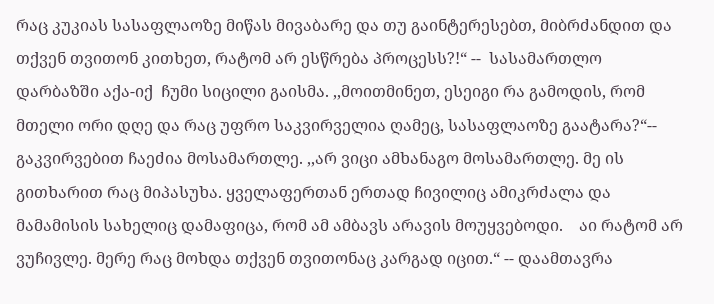რაც კუკიას სასაფლაოზე მიწას მივაბარე და თუ გაინტერესებთ, მიბრძანდით და  თქვენ თვითონ კითხეთ, რატომ არ ესწრება პროცესს?!“ --  სასამართლო დარბაზში აქა-იქ  ჩუმი სიცილი გაისმა. ,,მოითმინეთ, ესეიგი რა გამოდის, რომ მთელი ორი დღე და რაც უფრო საკვირველია ღამეც, სასაფლაოზე გაატარა?“-- გაკვირვებით ჩაეძია მოსამართლე. ,,არ ვიცი ამხანაგო მოსამართლე. მე ის გითხარით რაც მიპასუხა. ყველაფერთან ერთად ჩივილიც ამიკრძალა და მამამისის სახელიც დამაფიცა, რომ ამ ამბავს არავის მოუყვებოდი.    აი რატომ არ ვუჩივლე. მერე რაც მოხდა თქვენ თვითონაც კარგად იცით.“ -- დაამთავრა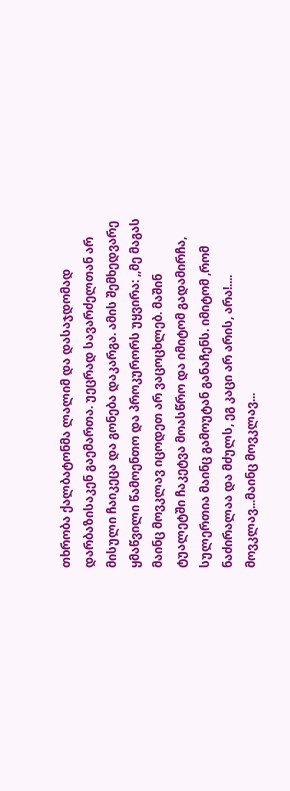თხრობა ქალბატონმა ლალიმ და დასაჯდომად დარბაზისაკენ გაემართა. უეცრად სავარძელთან არ მისული ჩაიკეცა და გონება დაკარგა. ამის შემხედვარე ყმაწვილი წამოენთო და პროკურორს უყვირა: ,,მე მაგას მაინც მოვკლავ იცოდეთ არ ვაცოცხლებ. მაშინ ტუალეტში ჩაკეტვა მოასწრო და იმიტომ გადამირჩა, სულერთია მაინც გამოუტან განაჩენს. იმიტომ ,რომ ნაძირალაა და მძულს, ეგ კაცი არ არის, არა!.... მოვკლავ...მაინც მოვკლავ...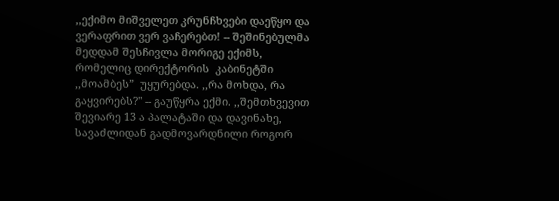,,ექიმო მიშველეთ კრუნჩხვები დაეწყო და ვერაფრით ვერ ვაჩერებთ! -- შეშინებულმა  მედდამ შესჩივლა მორიგე ექიმს, რომელიც დირექტორის  კაბინეტში ,,მოამბეს”  უყურებდა. ,,რა მოხდა, რა გაყვირებს?" -- გაუწყრა ექმი. ,,შემთხვევით შევიარე 13 ა პალატაში და დავინახე, სავაძლიდან გადმოვარდნილი როგორ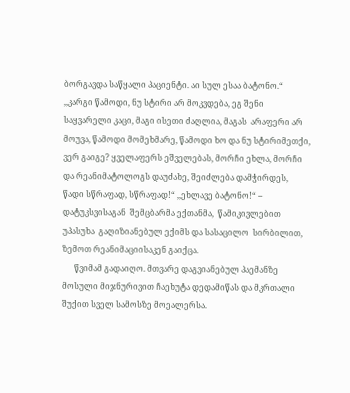ბორგავდა საწყალი პაციენტი. აი სულ ესაა ბატონო.“ ,,კარგი წამოდი, ნუ სტირი არ მოკვდება, ეგ შენი საყვარელი კაცი, მაგი ისეთი ძაღლია, მაგას  არაფერი არ მოუვა, წამოდი მომეხმარე, წამოდი ხო და ნუ სტირიმეთქი, ვერ გაიგე? ყველაფერს ეშველებას, მორჩი ეხლა, მორჩი და რეანიმატოლოგს დაუძახე, შეიძლება დამჭირდეს, წადი სწრაფად, სწრაფად!“ ,,ეხლავე ბატონო!“ -- დატუკსვისაგან  შემცბარმა ექთანმა,  წამიკივლებით უპასუხა  გაღიზიანებულ ექიმს და სასაცილო  სირბილით, ზემოთ რეანიმაციისაკენ გაიქცა.
      წვიმამ გადაიღო. მთვარე დაგვიანებულ პაემანზე მოსული მიჯნურივით ჩაეხუტა დედამიწას და მკრთალი შუქით სველ სამოსზე მოეალერსა.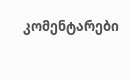კომენტარები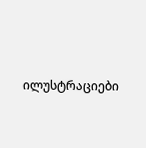ილუსტრაციები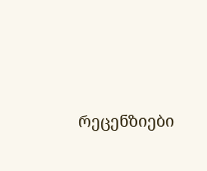რეცენზიები